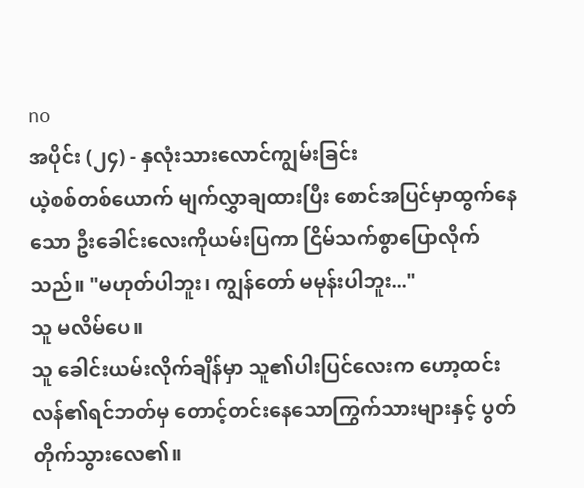no
အပိုင်း (၂၄) - နှလုံးသားလောင်ကျွမ်းခြင်း
ယဲ့စစ်တစ်ယောက် မျက်လွှာချထားပြီး စောင်အပြင်မှာထွက်နေသော ဦးခေါင်းလေးကိုယမ်းပြကာ ငြိမ်သက်စွာပြောလိုက်သည်။ "မဟုတ်ပါဘူး၊ ကျွန်တော် မမုန်းပါဘူး..."
သူ မလိမ်ပေ။
သူ ခေါင်းယမ်းလိုက်ချိန်မှာ သူ၏ပါးပြင်လေးက ဟော့ထင်းလန်၏ရင်ဘတ်မှ တောင့်တင်းနေသောကြွက်သားများနှင့် ပွတ်တိုက်သွားလေ၏။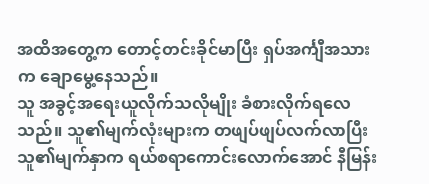အထိအတွေ့က တောင့်တင်းခိုင်မာပြီး ရှပ်အင်္ကျီအသားက ချောမွေ့နေသည်။
သူ အခွင့်အရေးယူလိုက်သလိုမျိုး ခံစားလိုက်ရလေသည်။ သူ၏မျက်လုံးများက တဖျပ်ဖျပ်လက်လာပြီး သူ၏မျက်နှာက ရယ်စရာကောင်းလောက်အောင် နီမြန်း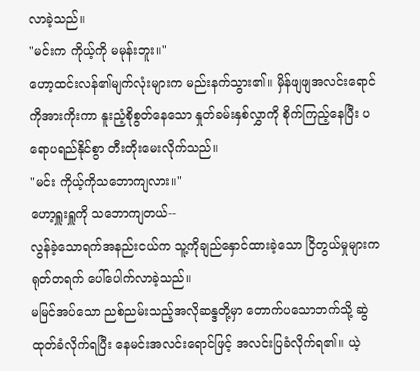လာခဲ့သည်။
"မင်းက ကိုယ့်ကို မမုန်းဘူး။"
ဟော့ထင်းလန်၏မျက်လုံးများက မည်းနက်သွား၏။ မှိန်ဖျဖျအလင်းရောင်ကိုအားကိုးကာ နူးညံ့စိုစွတ်နေသော နှုတ်ခမ်းနှစ်လွှာကို စိုက်ကြည့်နေပြီး ပရောပရည်နိုင်စွာ တီးတိုးမေးလိုက်သည်။
"မင်း ကိုယ့်ကိုသဘောကျလား။"
ဟော့ရှူးရှူကို သဘောကျတယ်--
လွန်ခဲ့သောရက်အနည်းငယ်က သူ့ကိုချည်နှောင်ထားခဲ့သော ငြိတွယ်မှုများက ရုတ်တရက် ပေါ်ပေါက်လာခဲ့သည်။
မမြင်အပ်သော ညစ်ညမ်းသည့်အလိုဆန္ဒတို့မှာ တောက်ပသောဘက်သို့ ဆွဲထုတ်ခံလိုက်ရပြီး နေမင်းအလင်းရောင်ဖြင့် အလင်းပြခံလိုက်ရ၏။ ယဲ့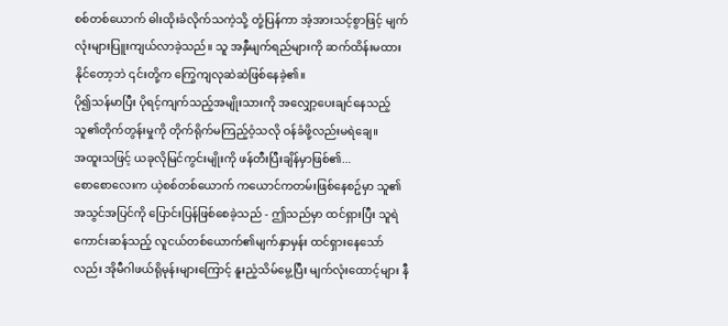စစ်တစ်ယောက် ဓါးထိုးခံလိုက်သကဲ့သို့ တုံ့ပြန်ကာ အံ့အားသင့်စွာဖြင့် မျက်လုံးများပြူးကျယ်လာခဲ့သည်။ သူ အနှီမျက်ရည်များကို ဆက်ထိန်းမထားနိုင်တော့ဘဲ ၎င်းတို့က ကြွေကျလုဆဲဆဲဖြစ်နေခဲ့၏။
ပို၍သန်မာပြီး ပိုရင့်ကျက်သည့်အမျိုးသားကို အလျှော့ပေးချင်နေသည့် သူ၏တိုက်တွန်းမှုကို တိုက်ရိုက်မကြည့်ဝံ့သလို ဝန်ခံဖို့လည်းမရဲချေ။
အထူးသဖြင့် ယခုလိုမြင်ကွင်းမျိုးကို ဖန်တီးပြီးချိန်မှာဖြစ်၏...
စောစောလေးက ယဲ့စစ်တစ်ယောက် ကယောင်ကတမ်းဖြစ်နေစဥ်မှာ သူ၏အသွင်အပြင်ကို ပြောင်းပြန်ဖြစ်စေခဲ့သည် - ဤသည်မှာ ထင်ရှားပြီး သူရဲကောင်းဆန်သည့် လူငယ်တစ်ယောက်၏မျက်နှာမှန်း ထင်ရှားနေသော်လည်း အိုမီဂါဖယ်ရိုမုန်းများကြောင့် နူးညံ့သိမ်မွေ့ပြီး မျက်လုံးထောင့်များ နီ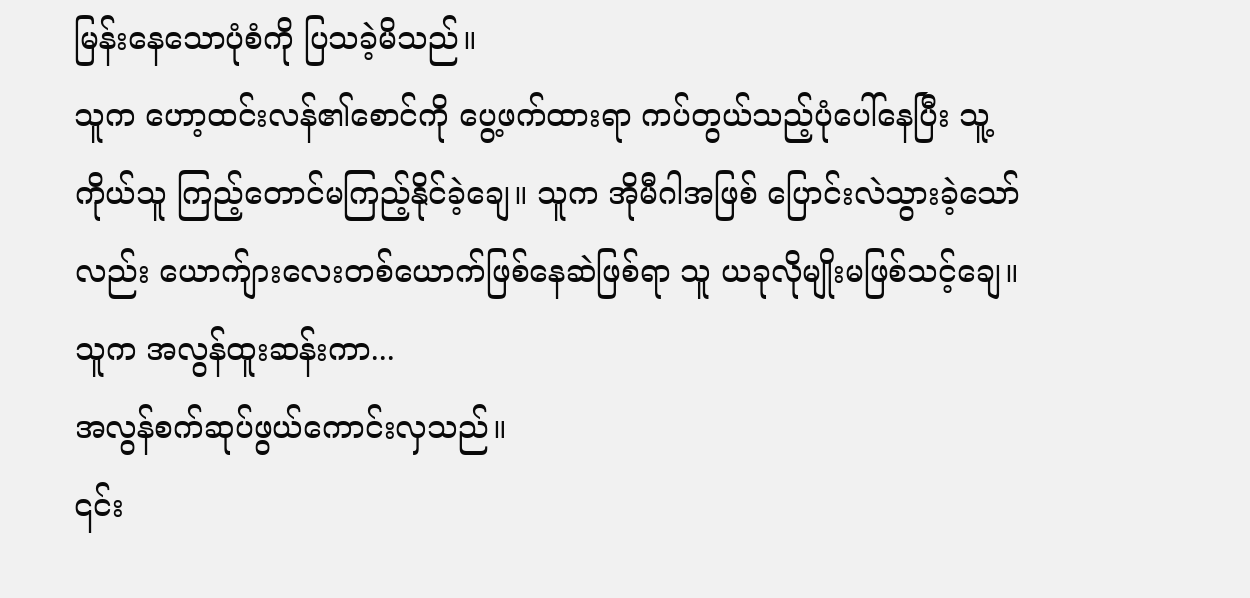မြန်းနေသောပုံစံကို ပြသခဲ့မိသည်။
သူက ဟော့ထင်းလန်၏စောင်ကို ပွေ့ဖက်ထားရာ ကပ်တွယ်သည့်ပုံပေါ်နေပြီး သူ့ကိုယ်သူ ကြည့်တောင်မကြည့်နိုင်ခဲ့ချေ။ သူက အိုမီဂါအဖြစ် ပြောင်းလဲသွားခဲ့သော်လည်း ယောက်ျားလေးတစ်ယောက်ဖြစ်နေဆဲဖြစ်ရာ သူ ယခုလိုမျိုးမဖြစ်သင့်ချေ။ သူက အလွန်ထူးဆန်းကာ...
အလွန်စက်ဆုပ်ဖွယ်ကောင်းလှသည်။
၎င်း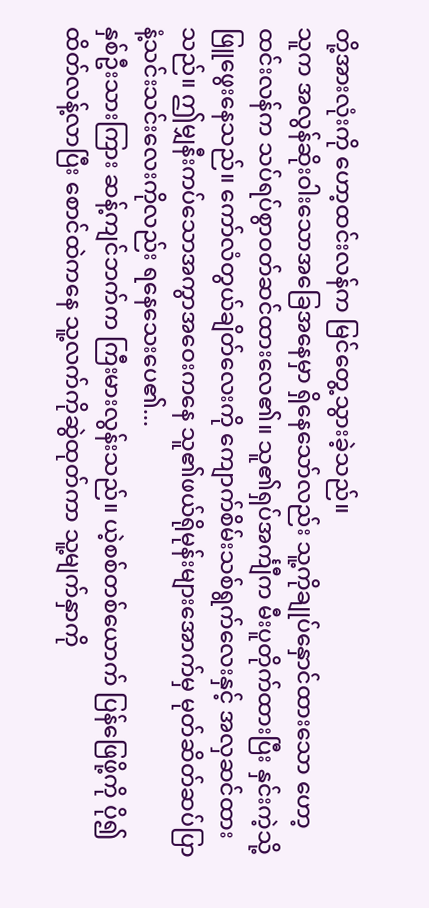တို့အားလုံးကို ဟော့ထင်းလန်က မြင်တွေ့သွားခဲ့သည်။
သူက အလွန်ဆိုးဝါးသောအခြေအနေမှာ ရှိနေသော်လည်း သူ့ကိုချုပ်နှောင်ထားသော ဟော့ထင်းလန်က သပ်ရပ်စွာဝတ်ဆင်ထားလေ၏။ သူ၏ရှပ်အင်္ကျီက မီးပူတိုက်ထားပြီး နှင်းကဲ့သို့ဖြူဖွေးနေသည်။ ကော်လံတွယ်ချိတ်လေးကို ကျောက်စိမ်းသစ်ရွက်လေးနှင့် အလှဆင်ထားသည်။ ဤမျှနီးကပ်သောအကွာအဝေးကနေ သူ၏ဖယ်ရိုမုန်းများအောက်မှ မုတ်ဆိတ်ဆပ်ပြာနံ့သင်းသင်းလေးကိုလည်း ရနေသေးပေ၏...
နှစ်ဦးသားကြား ဆန့်ကျင်ဘက်က ကြီးမားလွန်းသည်။ ယဲ့စစ်တစ်ယောက် ပြန်ဖြေဖို့ကို ပို၍ထိတ်လန့်လာပြီး စောင်ထဲကနေ သူ့လက်ကိုဆွဲထုတ်ကာ သူ့မျက်နှာကို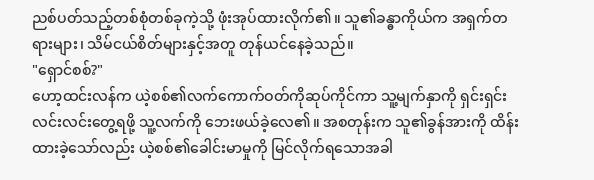ညစ်ပတ်သည့်တစ်စုံတစ်ခုကဲ့သို့ ဖုံးအုပ်ထားလိုက်၏။ သူ၏ခန္ဓာကိုယ်က အရှက်တရားများ၊ သိမ်ငယ်စိတ်များနှင့်အတူ တုန်ယင်နေခဲ့သည်။
"ရှောင်စစ်?"
ဟော့ထင်းလန်က ယဲ့စစ်၏လက်ကောက်ဝတ်ကိုဆုပ်ကိုင်ကာ သူ့မျက်နှာကို ရှင်းရှင်းလင်းလင်းတွေ့ရဖို့ သူ့လက်ကို ဘေးဖယ်ခဲ့လေ၏။ အစတုန်းက သူ၏ခွန်အားကို ထိန်းထားခဲ့သော်လည်း ယဲ့စစ်၏ခေါင်းမာမှုကို မြင်လိုက်ရသောအခါ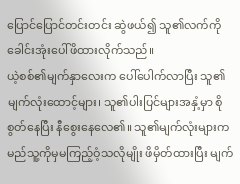ပြောင်ပြောင်တင်းတင်း ဆွဲဖယ်၍ သူ၏လက်ကို ခေါင်းအုံးပေါ်ဖိထားလိုက်သည်။
ယဲ့စစ်၏မျက်နှာလေးက ပေါ်ပေါက်လာပြီး သူ၏မျက်လုံးထောင့်များ၊ သူ၏ပါးပြင်များအနှံ့မှာ စိုစွတ်နေပြီး နီစွေးနေလေ၏။ သူ၏မျက်လုံးများက မည်သူ့ကိုမှမကြည့်ဝံ့သလိုမျိုး ဖိမှိတ်ထားပြီး မျက်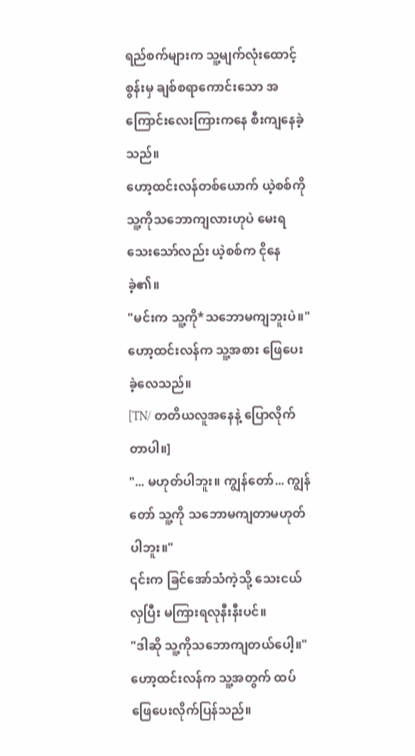ရည်စက်များက သူ့မျက်လုံးထောင့်စွန်းမှ ချစ်စရာကောင်းသော အကြောင်းလေးကြားကနေ စီးကျနေခဲ့သည်။
ဟော့ထင်းလန်တစ်ယောက် ယဲ့စစ်ကို သူ့ကိုသဘောကျလားဟုပဲ မေးရသေးသော်လည်း ယဲ့စစ်က ငိုနေခဲ့၏။
"မင်းက သူ့ကို*သဘောမကျဘူးပဲ။" ဟော့ထင်းလန်က သူ့အစား ဖြေပေးခဲ့လေသည်။
[TN/ တတိယလူအနေနဲ့ ပြောလိုက်တာပါ။]
"... မဟုတ်ပါဘူး။ ကျွန်တော်... ကျွန်တော် သူ့ကို သဘောမကျတာမဟုတ်ပါဘူး။"
၎င်းက ခြင်အော်သံကဲ့သို့ သေးငယ်လှပြီး မကြားရလုနီးနီးပင်။
"ဒါဆို သူ့ကိုသဘောကျတယ်ပေါ့။"
ဟော့ထင်းလန်က သူ့အတွက် ထပ်ဖြေပေးလိုက်ပြန်သည်။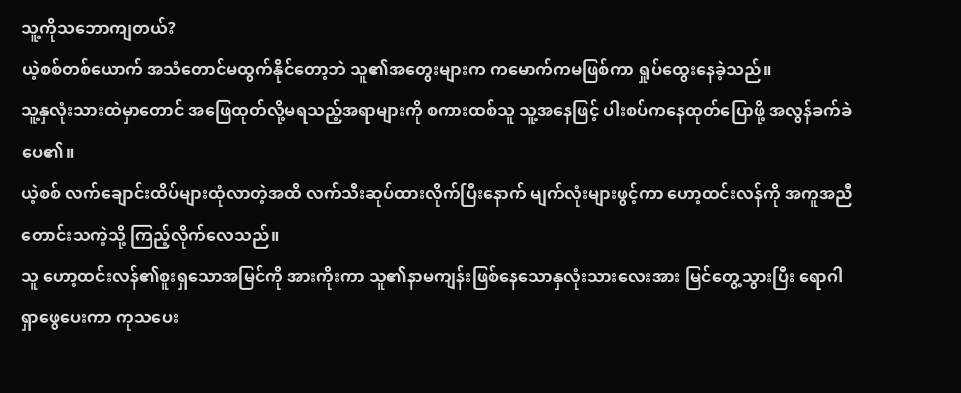သူ့ကိုသဘောကျတယ်?
ယဲ့စစ်တစ်ယောက် အသံတောင်မထွက်နိုင်တော့ဘဲ သူ၏အတွေးများက ကမောက်ကမဖြစ်ကာ ရှုပ်ထွေးနေခဲ့သည်။
သူ့နှလုံးသားထဲမှာတောင် အဖြေထုတ်လို့မရသည့်အရာများကို စကားထစ်သူ သူ့အနေဖြင့် ပါးစပ်ကနေထုတ်ပြောဖို့ အလွန်ခက်ခဲပေ၏။
ယဲ့စစ် လက်ချောင်းထိပ်များထုံလာတဲ့အထိ လက်သီးဆုပ်ထားလိုက်ပြီးနောက် မျက်လုံးများဖွင့်ကာ ဟော့ထင်းလန်ကို အကူအညီတောင်းသကဲ့သို့ ကြည့်လိုက်လေသည်။
သူ ဟော့ထင်းလန်၏စူးရှသောအမြင်ကို အားကိုးကာ သူ၏နာမကျန်းဖြစ်နေသောနှလုံးသားလေးအား မြင်တွေ့သွားပြီး ရောဂါရှာဖွေပေးကာ ကုသပေး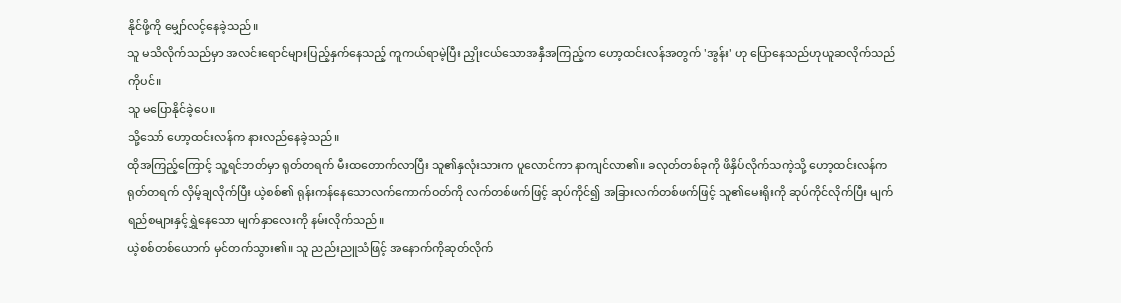နိုင်ဖို့ကို မျှော်လင့်နေခဲ့သည်။
သူ မသိလိုက်သည်မှာ အလင်းရောင်များပြည့်နှက်နေသည့် ကူကယ်ရာမဲ့ပြီး ညှိုးငယ်သောအနှီအကြည့်က ဟော့ထင်းလန်အတွက် 'အွန်း' ဟု ပြောနေသည်ဟုယူဆလိုက်သည်ကိုပင်။
သူ မပြောနိုင်ခဲ့ပေ။
သို့သော် ဟော့ထင်းလန်က နားလည်နေခဲ့သည်။
ထိုအကြည့်ကြောင့် သူ့ရင်ဘတ်မှာ ရုတ်တရက် မီးထတောက်လာပြီး သူ၏နှလုံးသားက ပူလောင်ကာ နာကျင်လာ၏။ ခလုတ်တစ်ခုကို ဖိနှိပ်လိုက်သကဲ့သို့ ဟော့ထင်းလန်က ရုတ်တရက် လှိမ့်ချလိုက်ပြီး ယဲ့စစ်၏ ရုန်းကန်နေသောလက်ကောက်ဝတ်ကို လက်တစ်ဖက်ဖြင့် ဆုပ်ကိုင်၍ အခြားလက်တစ်ဖက်ဖြင့် သူ၏မေးရိုးကို ဆုပ်ကိုင်လိုက်ပြီး မျက်ရည်စများနှင့်ရွှဲနေသော မျက်နှာလေးကို နမ်းလိုက်သည်။
ယဲ့စစ်တစ်ယောက် မှင်တက်သွား၏။ သူ ညည်းညူသံဖြင့် အနောက်ကိုဆုတ်လိုက်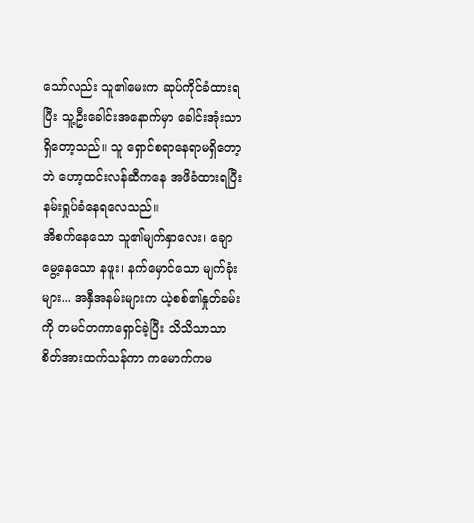သော်လည်း သူ၏မေးက ဆုပ်ကိုင်ခံထားရပြီး သူ့ဦးခေါင်းအနောက်မှာ ခေါင်းအုံးသာရှိတော့သည်။ သူ ရှောင်စရာနေရာမရှိတော့ဘဲ ဟော့ထင်းလန်ဆီကနေ အဖိခံထားရပြီး နမ်းရှုပ်ခံနေရလေသည်။
အိစက်နေသော သူ၏မျက်နှာလေး၊ ချောမွေ့နေသော နဖူး၊ နက်မှောင်သော မျက်ခုံးများ... အနှီအနမ်းများက ယဲ့စစ်၏နှုတ်ခမ်းကို တမင်တကာရှောင်ခဲ့ပြီး သိသိသာသာ စိတ်အားထက်သန်ကာ ကမောက်ကမ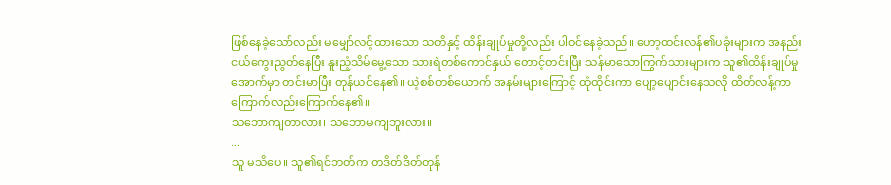ဖြစ်နေခဲ့သော်လည်း မမျှော်လင့်ထားသော သတိနှင့် ထိန်းချုပ်မှုတို့လည်း ပါဝင်နေခဲ့သည်။ ဟော့ထင်းလန်၏ပခုံးများက အနည်းငယ်ကွေးညွတ်နေပြီး နူးညံ့သိမ်မွေ့သော သားရဲတစ်ကောင်နှယ် တောင့်တင်းပြီး သန်မာသောကြွက်သားများက သူ၏ထိန်းချုပ်မှုအောက်မှာ တင်းမာပြီး တုန်ယင်နေ၏။ ယဲ့စစ်တစ်ယောက် အနမ်းများကြောင့် ထုံထိုင်းကာ ပျော့ပျောင်းနေသလို ထိတ်လန့်ကာ ကြောက်လည်းကြောက်နေ၏။
သဘောကျတာလား၊ သဘောမကျဘူးလား။
...
သူ မသိပေ။ သူ၏ရင်ဘတ်က တဒိတ်ဒိတ်တုန်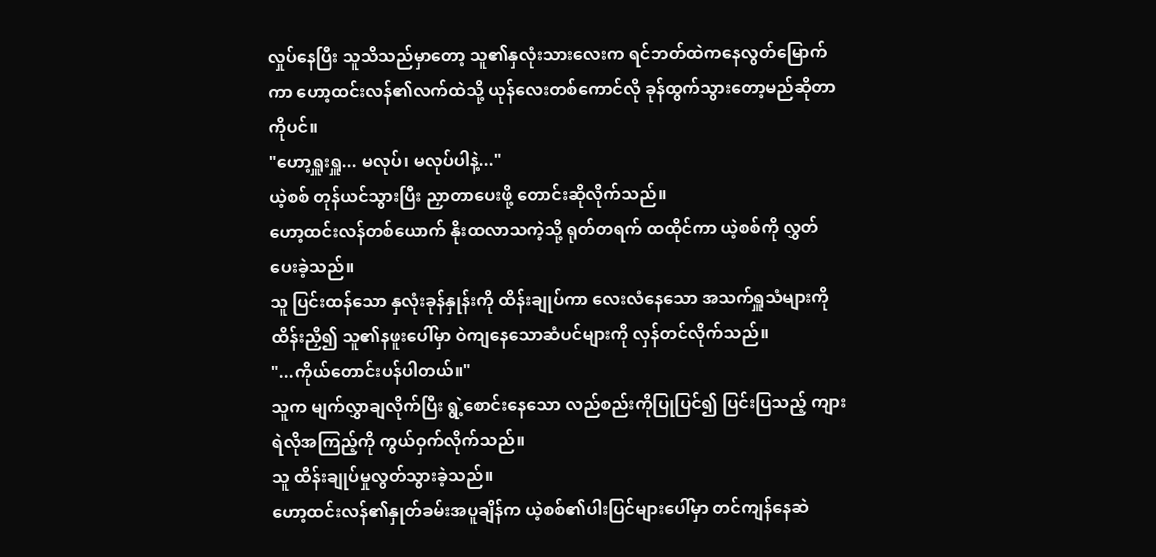လှုပ်နေပြီး သူသိသည်မှာတော့ သူ၏နှလုံးသားလေးက ရင်ဘတ်ထဲကနေလွတ်မြောက်ကာ ဟော့ထင်းလန်၏လက်ထဲသို့ ယုန်လေးတစ်ကောင်လို ခုန်ထွက်သွားတော့မည်ဆိုတာကိုပင်။
"ဟော့ရှူးရှူ... မလုပ်၊ မလုပ်ပါနဲ့..."
ယဲ့စစ် တုန်ယင်သွားပြီး ညှာတာပေးဖို့ တောင်းဆိုလိုက်သည်။
ဟော့ထင်းလန်တစ်ယောက် နိုးထလာသကဲ့သို့ ရုတ်တရက် ထထိုင်ကာ ယဲ့စစ်ကို လွှတ်ပေးခဲ့သည်။
သူ ပြင်းထန်သော နှလုံးခုန်နှုန်းကို ထိန်းချုပ်ကာ လေးလံနေသော အသက်ရှူသံများကို ထိန်းညှိ၍ သူ၏နဖူးပေါ်မှာ ဝဲကျနေသောဆံပင်များကို လှန်တင်လိုက်သည်။
"...ကိုယ်တောင်းပန်ပါတယ်။"
သူက မျက်လွှာချလိုက်ပြီး ရွဲ့စောင်းနေသော လည်စည်းကိုပြုပြင်၍ ပြင်းပြသည့် ကျားရဲလိုအကြည့်ကို ကွယ်ဝှက်လိုက်သည်။
သူ ထိန်းချုပ်မှုလွတ်သွားခဲ့သည်။
ဟော့ထင်းလန်၏နှုတ်ခမ်းအပူချိန်က ယဲ့စစ်၏ပါးပြင်များပေါ်မှာ တင်ကျန်နေဆဲ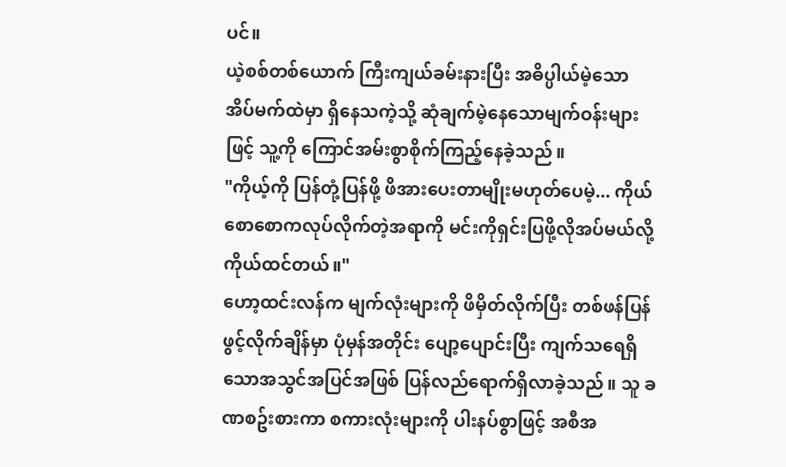ပင်။
ယဲ့စစ်တစ်ယောက် ကြီးကျယ်ခမ်းနားပြီး အဓိပ္ပါယ်မဲ့သော အိပ်မက်ထဲမှာ ရှိနေသကဲ့သို့ ဆုံချက်မဲ့နေသောမျက်ဝန်းများဖြင့် သူ့ကို ကြောင်အမ်းစွာစိုက်ကြည့်နေခဲ့သည်။
"ကိုယ့်ကို ပြန်တုံ့ပြန်ဖို့ ဖိအားပေးတာမျိုးမဟုတ်ပေမဲ့... ကိုယ် စောစောကလုပ်လိုက်တဲ့အရာကို မင်းကိုရှင်းပြဖို့လိုအပ်မယ်လို့ ကိုယ်ထင်တယ်။"
ဟော့ထင်းလန်က မျက်လုံးများကို ဖိမှိတ်လိုက်ပြီး တစ်ဖန်ပြန်ဖွင့်လိုက်ချိန်မှာ ပုံမှန်အတိုင်း ပျော့ပျောင်းပြီး ကျက်သရေရှိသောအသွင်အပြင်အဖြစ် ပြန်လည်ရောက်ရှိလာခဲ့သည်။ သူ ခဏစဥ်းစားကာ စကားလုံးများကို ပါးနပ်စွာဖြင့် အစီအ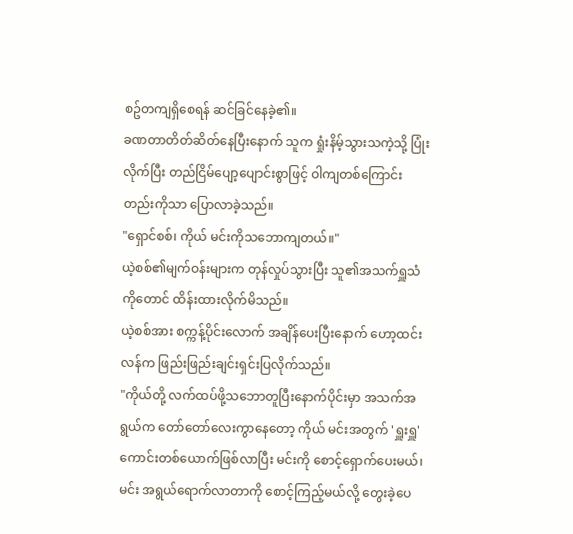စဥ်တကျရှိစေရန် ဆင်ခြင်နေခဲ့၏။
ခဏတာတိတ်ဆိတ်နေပြီးနောက် သူက ရှုံးနိမ့်သွားသကဲ့သို့ ပြုံးလိုက်ပြီး တည်ငြိမ်ပျော့ပျောင်းစွာဖြင့် ဝါကျတစ်ကြောင်းတည်းကိုသာ ပြောလာခဲ့သည်။
"ရှောင်စစ်၊ ကိုယ် မင်းကိုသဘောကျတယ်။"
ယဲ့စစ်၏မျက်ဝန်းများက တုန်လှုပ်သွားပြီး သူ၏အသက်ရှူသံကိုတောင် ထိန်းထားလိုက်မိသည်။
ယဲ့စစ်အား စက္ကန့်ပိုင်းလောက် အချိန်ပေးပြီးနောက် ဟော့ထင်းလန်က ဖြည်းဖြည်းချင်းရှင်းပြလိုက်သည်။
"ကိုယ်တို့ လက်ထပ်ဖို့သဘောတူပြီးနောက်ပိုင်းမှာ အသက်အရွယ်က တော်တော်လေးကွာနေတော့ ကိုယ် မင်းအတွက် 'ရှူးရှူ' ကောင်းတစ်ယောက်ဖြစ်လာပြီး မင်းကို စောင့်ရှောက်ပေးမယ်၊ မင်း အရွယ်ရောက်လာတာကို စောင့်ကြည့်မယ်လို့ တွေးခဲ့ပေ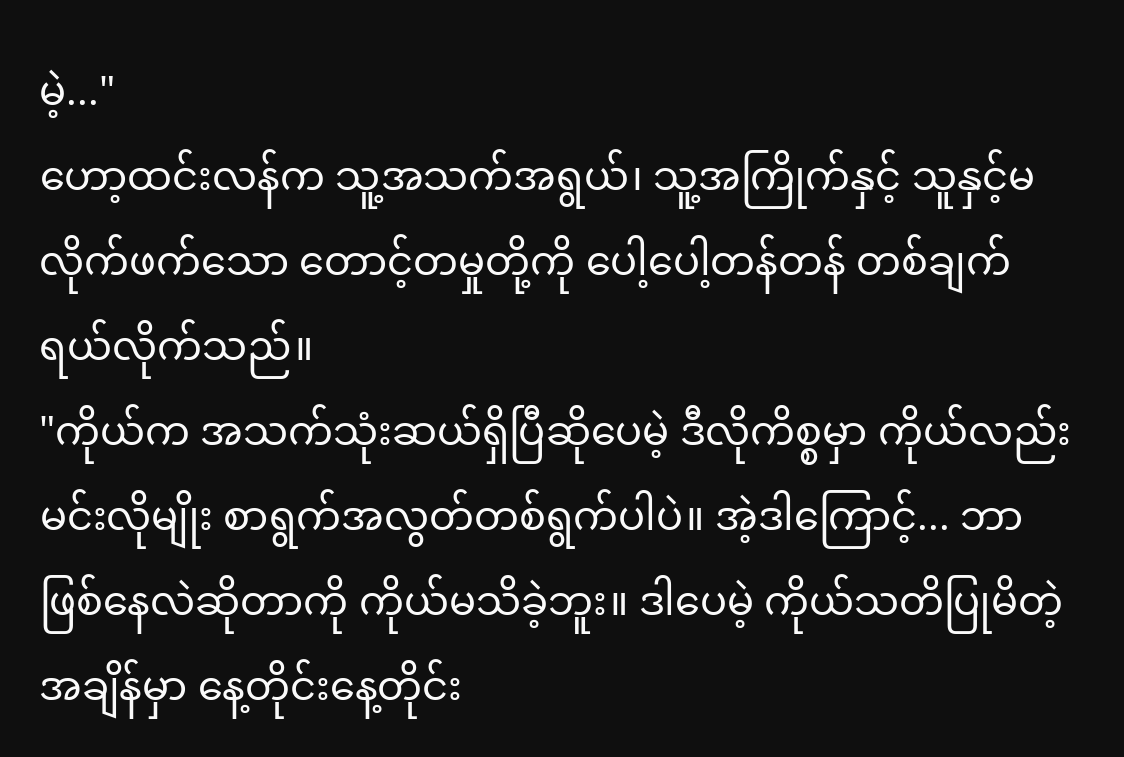မဲ့..."
ဟော့ထင်းလန်က သူ့အသက်အရွယ်၊ သူ့အကြိုက်နှင့် သူနှင့်မလိုက်ဖက်သော တောင့်တမှုတို့ကို ပေါ့ပေါ့တန်တန် တစ်ချက်ရယ်လိုက်သည်။
"ကိုယ်က အသက်သုံးဆယ်ရှိပြီဆိုပေမဲ့ ဒီလိုကိစ္စမှာ ကိုယ်လည်း မင်းလိုမျိုး စာရွက်အလွတ်တစ်ရွက်ပါပဲ။ အဲ့ဒါကြောင့်... ဘာဖြစ်နေလဲဆိုတာကို ကိုယ်မသိခဲ့ဘူး။ ဒါပေမဲ့ ကိုယ်သတိပြုမိတဲ့အချိန်မှာ နေ့တိုင်းနေ့တိုင်း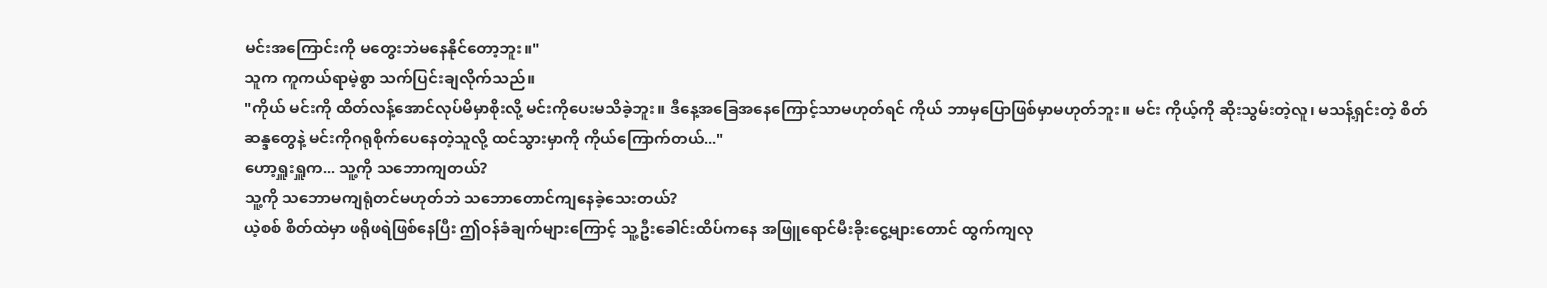မင်းအကြောင်းကို မတွေးဘဲမနေနိုင်တော့ဘူး။"
သူက ကူကယ်ရာမဲ့စွာ သက်ပြင်းချလိုက်သည်။
"ကိုယ် မင်းကို ထိတ်လန့်အောင်လုပ်မိမှာစိုးလို့ မင်းကိုပေးမသိခဲ့ဘူး။ ဒီနေ့အခြေအနေကြောင့်သာမဟုတ်ရင် ကိုယ် ဘာမှပြောဖြစ်မှာမဟုတ်ဘူး။ မင်း ကိုယ့်ကို ဆိုးသွမ်းတဲ့လူ၊ မသန့်ရှင်းတဲ့ စိတ်ဆန္ဒတွေနဲ့ မင်းကိုဂရုစိုက်ပေနေတဲ့သူလို့ ထင်သွားမှာကို ကိုယ်ကြောက်တယ်..."
ဟော့ရှူးရှူက... သူ့ကို သဘောကျတယ်?
သူ့ကို သဘောမကျရုံတင်မဟုတ်ဘဲ သဘောတောင်ကျနေခဲ့သေးတယ်?
ယဲ့စစ် စိတ်ထဲမှာ ဖရိုဖရဲဖြစ်နေပြီး ဤဝန်ခံချက်များကြောင့် သူ့ဦးခေါင်းထိပ်ကနေ အဖြူရောင်မီးခိုးငွေ့များတောင် ထွက်ကျလု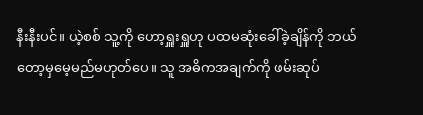နီးနီးပင်။ ယဲ့စစ် သူ့ကို ဟော့ရှူးရှူဟု ပထမဆုံးခေါ်ခဲ့ချိန်ကို ဘယ်တော့မှမေ့မည်မဟုတ်ပေ။ သူ အဓိကအချက်ကို ဖမ်းဆုပ်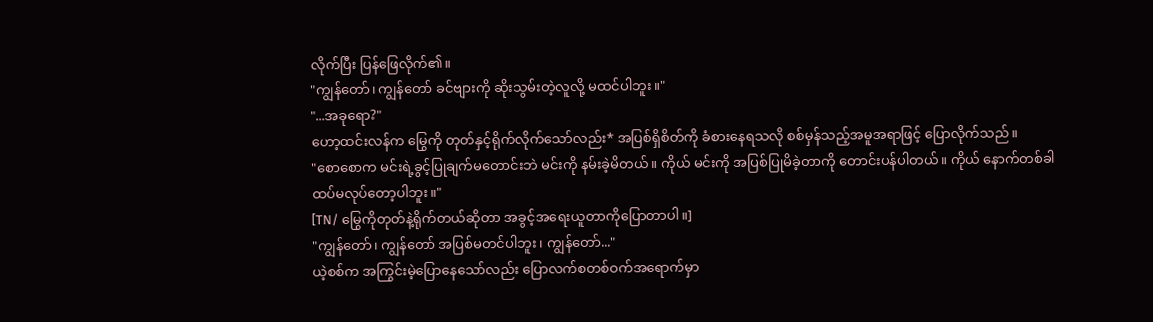လိုက်ပြီး ပြန်ဖြေလိုက်၏။
"ကျွန်တော်၊ ကျွန်တော် ခင်ဗျားကို ဆိုးသွမ်းတဲ့လူလို့ မထင်ပါဘူး။"
"...အခုရော?"
ဟော့ထင်းလန်က မြွေကို တုတ်နှင့်ရိုက်လိုက်သော်လည်း* အပြစ်ရှိစိတ်ကို ခံစားနေရသလို စစ်မှန်သည့်အမူအရာဖြင့် ပြောလိုက်သည်။
"စောစောက မင်းရဲ့ခွင့်ပြုချက်မတောင်းဘဲ မင်းကို နမ်းခဲ့မိတယ်။ ကိုယ် မင်းကို အပြစ်ပြုမိခဲ့တာကို တောင်းပန်ပါတယ်။ ကိုယ် နောက်တစ်ခါ ထပ်မလုပ်တော့ပါဘူး။"
[TN/ မြွေကိုတုတ်နဲ့ရိုက်တယ်ဆိုတာ အခွင့်အရေးယူတာကိုပြောတာပါ။]
"ကျွန်တော်၊ ကျွန်တော် အပြစ်မတင်ပါဘူး၊ ကျွန်တော်..."
ယဲ့စစ်က အကြွင်းမဲ့ပြောနေသော်လည်း ပြောလက်စတစ်ဝက်အရောက်မှာ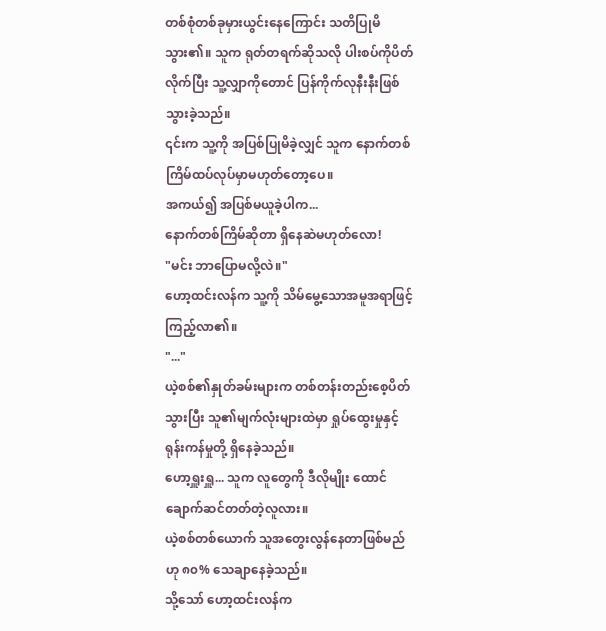တစ်စုံတစ်ခုမှားယွင်းနေကြောင်း သတိပြုမိသွား၏။ သူက ရုတ်တရက်ဆိုသလို ပါးစပ်ကိုပိတ်လိုက်ပြီး သူ့လျှာကိုတောင် ပြန်ကိုက်လုနီးနီးဖြစ်သွားခဲ့သည်။
၎င်းက သူ့ကို အပြစ်ပြုမိခဲ့လျှင် သူက နောက်တစ်ကြိမ်ထပ်လုပ်မှာမဟုတ်တော့ပေ။
အကယ်၍ အပြစ်မယူခဲ့ပါက...
နောက်တစ်ကြိမ်ဆိုတာ ရှိနေဆဲမဟုတ်လော!
"မင်း ဘာပြောမလို့လဲ။"
ဟော့ထင်းလန်က သူ့ကို သိမ်မွေ့သောအမူအရာဖြင့် ကြည့်လာ၏။
"..."
ယဲ့စစ်၏နှုတ်ခမ်းများက တစ်တန်းတည်းစေ့ပိတ်သွားပြီး သူ၏မျက်လုံးများထဲမှာ ရှုပ်ထွေးမှုနှင့် ရုန်းကန်မှုတို့ ရှိနေခဲ့သည်။
ဟော့ရှူးရှူ... သူက လူတွေကို ဒီလိုမျိုး ထောင်ချောက်ဆင်တတ်တဲ့လူလား။
ယဲ့စစ်တစ်ယောက် သူအတွေးလွန်နေတာဖြစ်မည်ဟု ၈၀% သေချာနေခဲ့သည်။
သို့သော် ဟော့ထင်းလန်က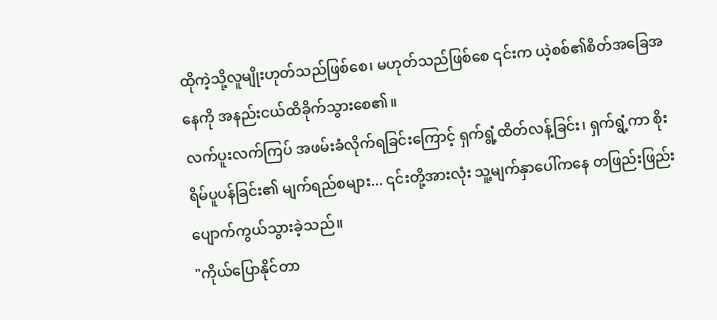ထိုကဲ့သို့လူမျိုးဟုတ်သည်ဖြစ်စေ၊ မဟုတ်သည်ဖြစ်စေ ၎င်းက ယဲ့စစ်၏စိတ်အခြေအနေကို အနည်းငယ်ထိခိုက်သွားစေ၏။
လက်ပူးလက်ကြပ် အဖမ်းခံလိုက်ရခြင်းကြောင့် ရှက်ရွံ့ထိတ်လန့်ခြင်း၊ ရှက်ရွံ့ကာ စိုးရိမ်ပူပန်ခြင်း၏ မျက်ရည်စများ... ၎င်းတို့အားလုံး သူ့မျက်နှာပေါ်ကနေ တဖြည်းဖြည်းပျောက်ကွယ်သွားခဲ့သည်။
"ကိုယ်ပြောနိုင်တာ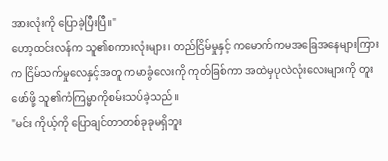အားလုံးကို ပြောခဲ့ပြီးပြီ။"
ဟော့ထင်းလန်က သူ၏စကားလုံးများ၊ တည်ငြိမ်မှုနှင့် ကမောက်ကမအခြေအနေများကြားက ငြိမ်သက်မှုလေနှင့်အတူ ကမာခွံလေးကို ကုတ်ခြစ်ကာ အထဲမှပုလဲလုံးလေးများကို တူးဖော်ဖို့ သူ၏ကံကြမ္မာကိုစမ်းသပ်ခဲ့သည်။
"မင်း ကိုယ့်ကို ပြောချင်တာတစ်ခုခုမရှိဘူး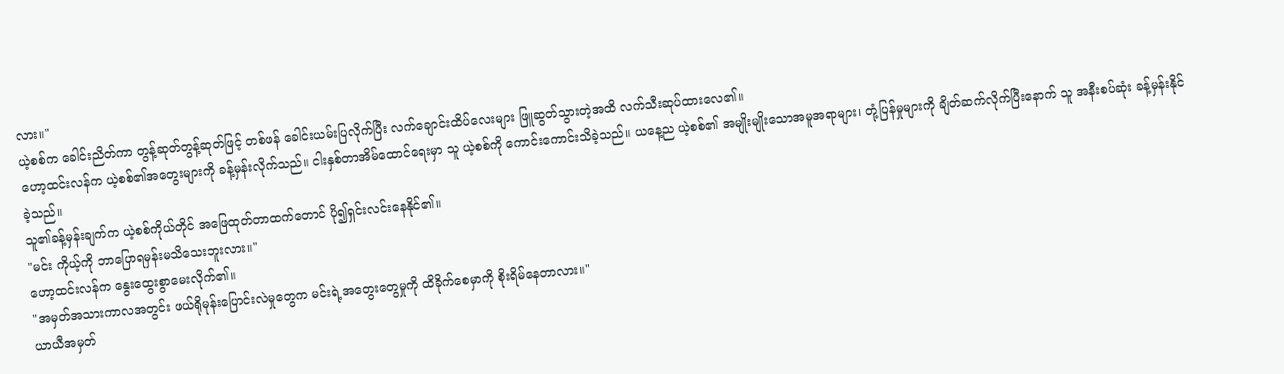လား။"
ယဲ့စစ်က ခေါင်းညိတ်ကာ တွန့်ဆုတ်တွန့်ဆုတ်ဖြင့် တစ်ဖန် ခေါင်းယမ်းပြလိုက်ပြီး လက်ချောင်းထိပ်လေးများ ဖြူဆွတ်သွားတဲ့အထိ လက်သီးဆုပ်ထားလေ၏။
ဟော့ထင်းလန်က ယဲ့စစ်၏အတွေးများကို ခန့်မှန်းလိုက်သည်။ ငါးနှစ်တာအိမ်ထောင်ရေးမှာ သူ ယဲ့စစ်ကို ကောင်းကောင်းသိခဲ့သည်။ ယနေ့ည ယဲ့စစ်၏ အမျိုးမျိုးသောအမူအရာများ၊ တုံ့ပြန်မှုများကို ချိတ်ဆက်လိုက်ပြီးနောက် သူ အနီးစပ်ဆုံး ခန့်မှန်းနိုင်ခဲ့သည်။
သူ၏ခန့်မှန်းချက်က ယဲ့စစ်ကိုယ်တိုင် အဖြေထုတ်တာထက်တောင် ပို၍ရှင်းလင်းနေနိုင်၏။
"မင်း ကိုယ့်ကို ဘာပြောရမှန်းမသိသေးဘူးလား။"
ဟော့ထင်းလန်က နွေးထွေးစွာမေးလိုက်၏။
"အမှတ်အသားကာလအတွင်း ဖယ်ရိုမုန်းပြောင်းလဲမှုတွေက မင်းရဲ့အတွေးတွေမှုကို ထိခိုက်စေမှာကို စိုးရိမ်နေတာလား။"
ယာယီအမှတ်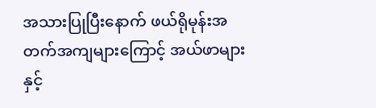အသားပြုပြီးနောက် ဖယ်ရိုမုန်းအတက်အကျများကြောင့် အယ်ဖာများနှင့်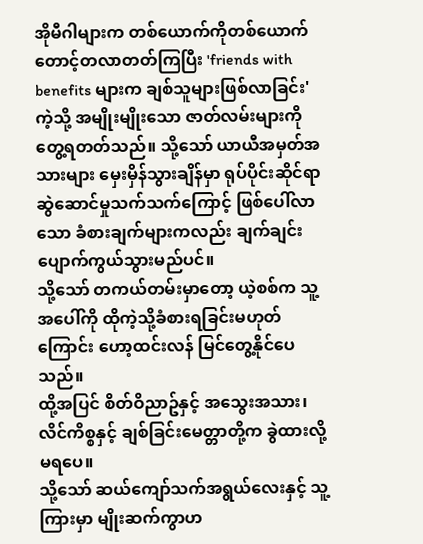အိုမီဂါများက တစ်ယောက်ကိုတစ်ယောက် တောင့်တလာတတ်ကြပြီး 'friends with benefits များက ချစ်သူများဖြစ်လာခြင်း' ကဲ့သို့ အမျိုးမျိုးသော ဇာတ်လမ်းများကို တွေ့ရတတ်သည်။ သို့သော် ယာယီအမှတ်အသားများ မှေးမှိန်သွားချိန်မှာ ရုပ်ပိုင်းဆိုင်ရာဆွဲဆောင်မှုသက်သက်ကြောင့် ဖြစ်ပေါ်လာသော ခံစားချက်များကလည်း ချက်ချင်းပျောက်ကွယ်သွားမည်ပင်။
သို့သော် တကယ်တမ်းမှာတော့ ယဲ့စစ်က သူ့အပေါ်ကို ထိုကဲ့သို့ခံစားရခြင်းမဟုတ်ကြောင်း ဟော့ထင်းလန် မြင်တွေ့နိုင်ပေသည်။
ထို့အပြင် စိတ်ဝိညာဥ်နှင့် အသွေးအသား၊ လိင်ကိစ္စနှင့် ချစ်ခြင်းမေတ္တာတို့က ခွဲထားလို့မရပေ။
သို့သော် ဆယ်ကျော်သက်အရွယ်လေးနှင့် သူ့ကြားမှာ မျိုးဆက်ကွာဟ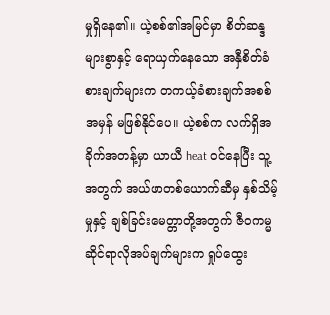မှုရှိနေ၏။ ယဲ့စစ်၏အမြင်မှာ စိတ်ဆန္ဒများစွာနှင့် ရောယှက်နေသော အနှီစိတ်ခံစားချက်များက တကယ့်ခံစားချက်အစစ်အမှန် မဖြစ်နိုင်ပေ။ ယဲ့စစ်က လက်ရှိအခိုက်အတန့်မှာ ယာယီ heat ဝင်နေပြီး သူ့အတွက် အယ်ဖာတစ်ယောက်ဆီမှ နှစ်သိမ့်မှုနှင့် ချစ်ခြင်းမေတ္တာတို့အတွက် ဇီဝကမ္မဆိုင်ရာလိုအပ်ချက်များက ရှုပ်ထွေး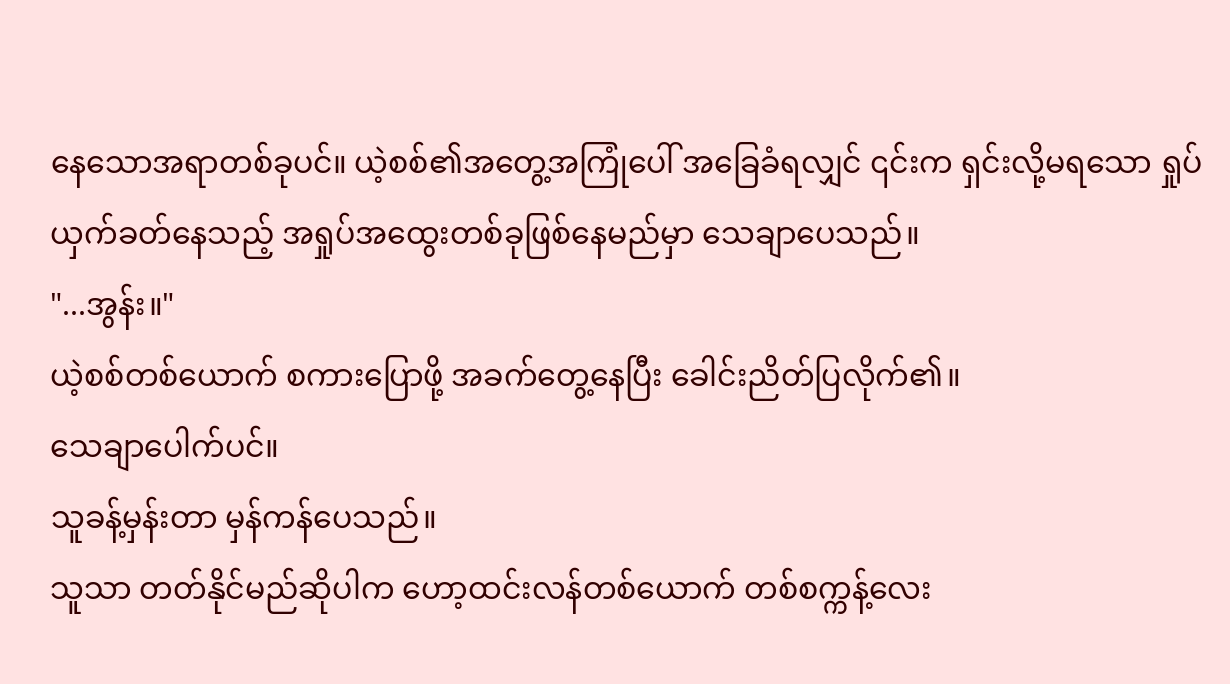နေသောအရာတစ်ခုပင်။ ယဲ့စစ်၏အတွေ့အကြုံပေါ် အခြေခံရလျှင် ၎င်းက ရှင်းလို့မရသော ရှုပ်ယှက်ခတ်နေသည့် အရှုပ်အထွေးတစ်ခုဖြစ်နေမည်မှာ သေချာပေသည်။
"...အွန်း။"
ယဲ့စစ်တစ်ယောက် စကားပြောဖို့ အခက်တွေ့နေပြီး ခေါင်းညိတ်ပြလိုက်၏။
သေချာပေါက်ပင်။
သူခန့်မှန်းတာ မှန်ကန်ပေသည်။
သူသာ တတ်နိုင်မည်ဆိုပါက ဟော့ထင်းလန်တစ်ယောက် တစ်စက္ကန့်လေး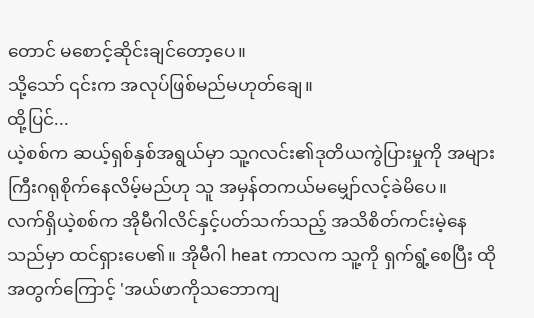တောင် မစောင့်ဆိုင်းချင်တော့ပေ။
သို့သော် ၎င်းက အလုပ်ဖြစ်မည်မဟုတ်ချေ။
ထို့ပြင်...
ယဲ့စစ်က ဆယ့်ရှစ်နှစ်အရွယ်မှာ သူ့ဂလင်း၏ဒုတိယကွဲပြားမှုကို အများကြီးဂရုစိုက်နေလိမ့်မည်ဟု သူ အမှန်တကယ်မမျှော်လင့်ခဲမိပေ။
လက်ရှိယဲ့စစ်က အိုမီဂါလိင်နှင့်ပတ်သက်သည့် အသိစိတ်ကင်းမဲ့နေသည်မှာ ထင်ရှားပေ၏။ အိုမီဂါ heat ကာလက သူ့ကို ရှက်ရွံ့စေပြီး ထိုအတွက်ကြောင့် 'အယ်ဖာကိုသဘောကျ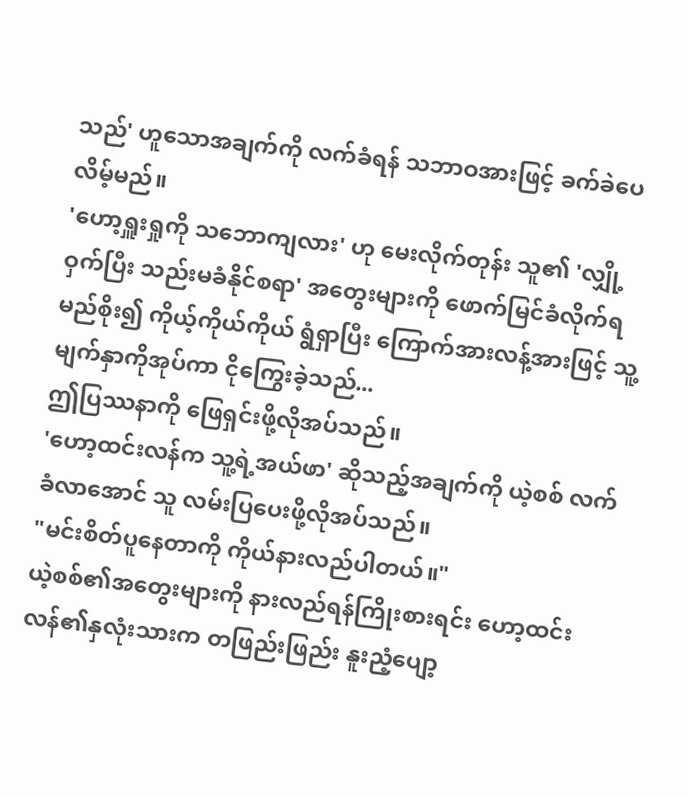သည်' ဟူသောအချက်ကို လက်ခံရန် သဘာဝအားဖြင့် ခက်ခဲပေလိမ့်မည်။
'ဟော့ရှူးရှုကို သဘောကျလား' ဟု မေးလိုက်တုန်း သူ၏ 'လျှို့ဝှက်ပြီး သည်းမခံနိုင်စရာ' အတွေးများကို ဖောက်မြင်ခံလိုက်ရမည်စိုး၍ ကိုယ့်ကိုယ်ကိုယ် ရွံရှာပြီး ကြောက်အားလန့်အားဖြင့် သူ့မျက်နှာကိုအုပ်ကာ ငိုကြွေးခဲ့သည်...
ဤပြဿနာကို ဖြေရှင်းဖို့လိုအပ်သည်။
'ဟော့ထင်းလန်က သူ့ရဲ့အယ်ဖာ' ဆိုသည့်အချက်ကို ယဲ့စစ် လက်ခံလာအောင် သူ လမ်းပြပေးဖို့လိုအပ်သည်။
"မင်းစိတ်ပူနေတာကို ကိုယ်နားလည်ပါတယ်။"
ယဲ့စစ်၏အတွေးများကို နားလည်ရန်ကြိုးစားရင်း ဟော့ထင်းလန်၏နှလုံးသားက တဖြည်းဖြည်း နူးညံ့ပျော့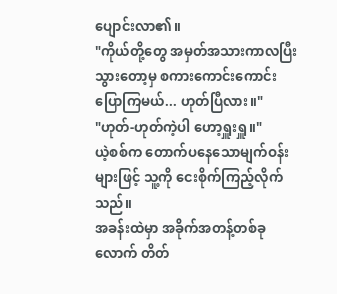ပျောင်းလာ၏။
"ကိုယ်တို့တွေ အမှတ်အသားကာလပြီးသွားတော့မှ စကားကောင်းကောင်းပြောကြမယ်... ဟုတ်ပြီလား။"
"ဟုတ်-ဟုတ်ကဲ့ပါ ဟော့ရှူးရှူ။"
ယဲ့စစ်က တောက်ပနေသောမျက်ဝန်းများဖြင့် သူ့ကို ငေးစိုက်ကြည့်လိုက်သည်။
အခန်းထဲမှာ အခိုက်အတန့်တစ်ခုလောက် တိတ်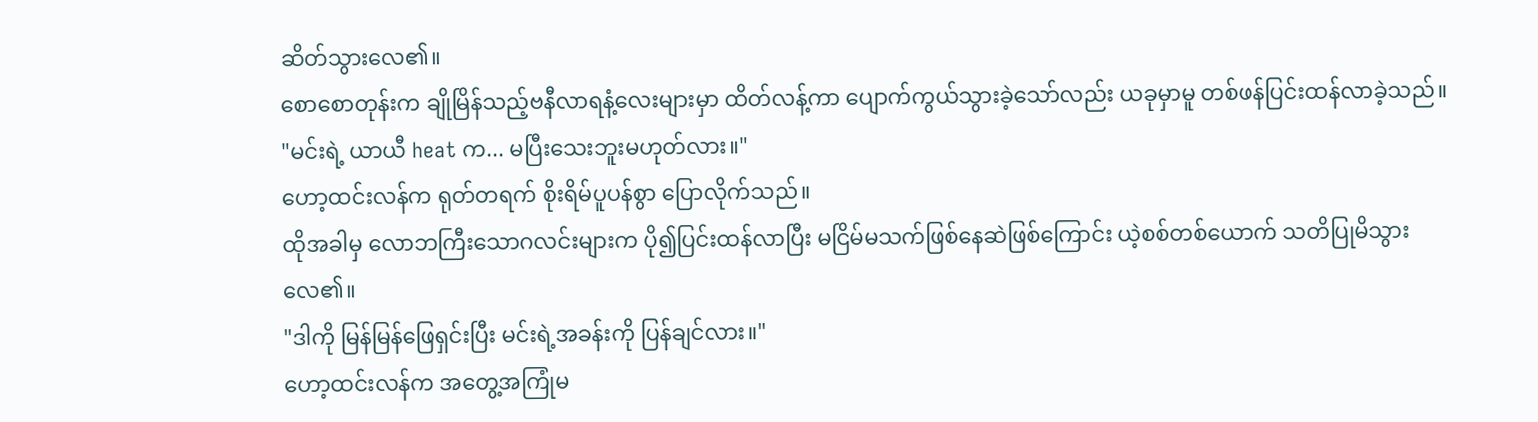ဆိတ်သွားလေ၏။
စောစောတုန်းက ချိုမြိန်သည့်ဗနီလာရနံ့လေးများမှာ ထိတ်လန့်ကာ ပျောက်ကွယ်သွားခဲ့သော်လည်း ယခုမှာမူ တစ်ဖန်ပြင်းထန်လာခဲ့သည်။
"မင်းရဲ့ ယာယီ heat က... မပြီးသေးဘူးမဟုတ်လား။"
ဟော့ထင်းလန်က ရုတ်တရက် စိုးရိမ်ပူပန်စွာ ပြောလိုက်သည်။
ထိုအခါမှ လောဘကြီးသောဂလင်းများက ပို၍ပြင်းထန်လာပြီး မငြိမ်မသက်ဖြစ်နေဆဲဖြစ်ကြောင်း ယဲ့စစ်တစ်ယောက် သတိပြုမိသွားလေ၏။
"ဒါကို မြန်မြန်ဖြေရှင်းပြီး မင်းရဲ့အခန်းကို ပြန်ချင်လား။"
ဟော့ထင်းလန်က အတွေ့အကြုံမ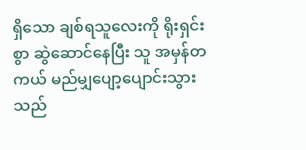ရှိသော ချစ်ရသူလေးကို ရိုးရှင်းစွာ ဆွဲဆောင်နေပြီး သူ အမှန်တကယ် မည်မျှပျော့ပျောင်းသွားသည်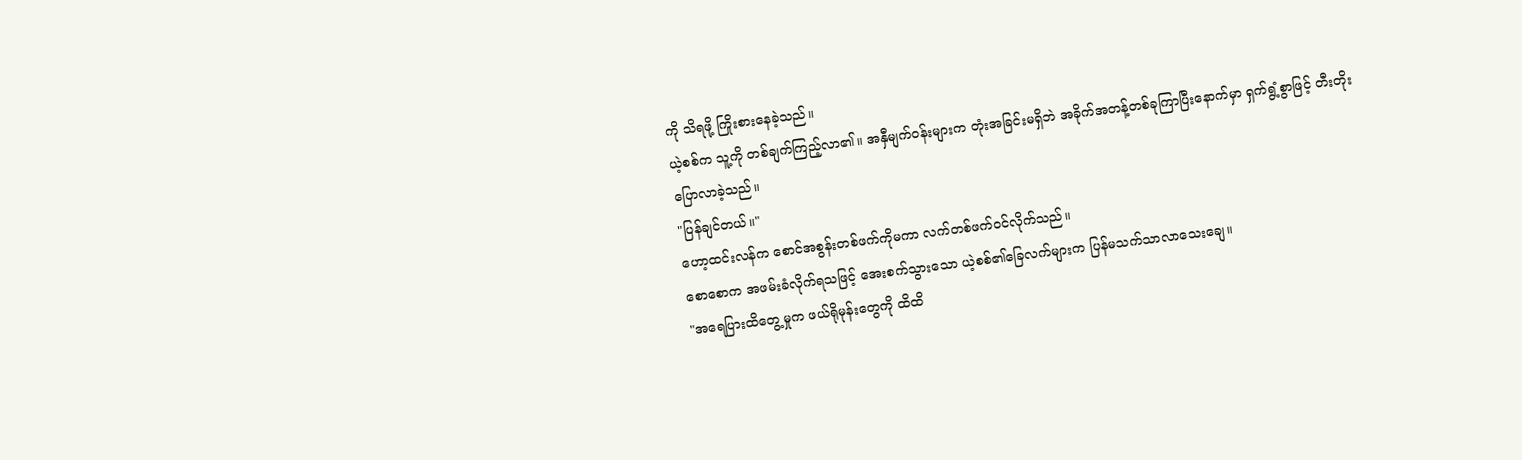ကို သိရဖို့ ကြိုးစားနေခဲ့သည်။
ယဲ့စစ်က သူ့ကို တစ်ချက်ကြည့်လာ၏။ အနှီမျက်ဝန်းများက တုံးအခြင်းမရှိဘဲ အခိုက်အတန့်တစ်ခုကြာပြီးနောက်မှာ ရှက်ရွံ့စွာဖြင့် တီးတိုးပြောလာခဲ့သည်။
"ပြန်ချင်တယ်။"
ဟော့ထင်းလန်က စောင်အစွန်းတစ်ဖက်ကိုမကာ လက်တစ်ဖက်ဝင်လိုက်သည်။
စောစောက အဖမ်းခံလိုက်ရသဖြင့် အေးစက်သွားသော ယဲ့စစ်၏ခြေလက်များက ပြန်မသက်သာလာသေးချေ။
"အရေပြားထိတွေ့မှုက ဖယ်ရိုမုန်းတွေကို ထိထိ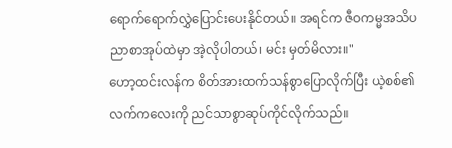ရောက်ရောက်လွှဲပြောင်းပေးနိုင်တယ်။ အရင်က ဇီဝကမ္မအသိပညာစာအုပ်ထဲမှာ အဲ့လိုပါတယ်၊ မင်း မှတ်မိလား။"
ဟော့ထင်းလန်က စိတ်အားထက်သန်စွာပြောလိုက်ပြီး ယဲ့စစ်၏လက်ကလေးကို ညင်သာစွာဆုပ်ကိုင်လိုက်သည်။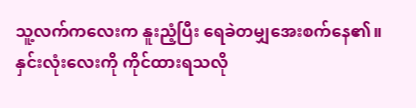သူ့လက်ကလေးက နူးညံ့ပြီး ရေခဲတမျှအေးစက်နေ၏။
နှင်းလုံးလေးကို ကိုင်ထားရသလို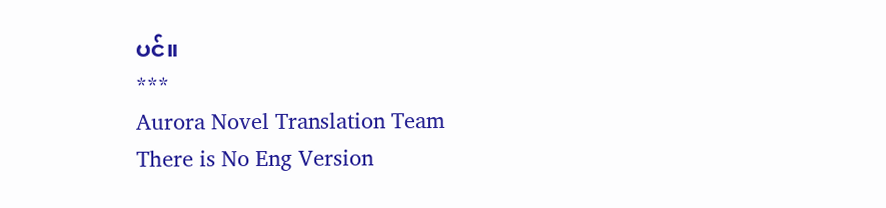ပင်။
***
Aurora Novel Translation Team
There is No Eng Version